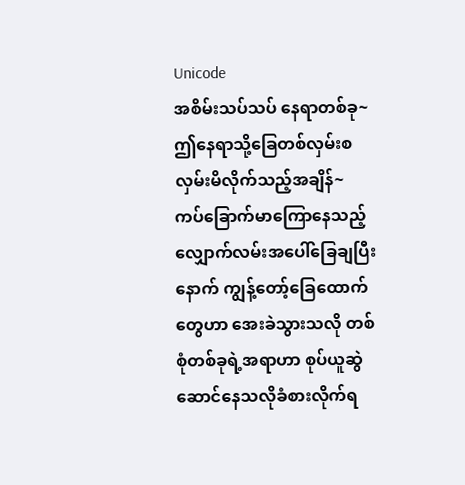Unicode
အစိမ်းသပ်သပ် နေရာတစ်ခု~
ဤနေရာသို့ခြေတစ်လှမ်းစလှမ်းမိလိုက်သည့်အချိန်~
ကပ်ခြောက်မာကြောနေသည့် လျှောက်လမ်းအပေါ်ခြေချပြီးနောက် ကျွန့်တော့်ခြေထောက်တွေဟာ အေးခဲသွားသလို တစ်စုံတစ်ခုရဲ့အရာဟာ စုပ်ယူဆွဲဆောင်နေသလိုခံစားလိုက်ရ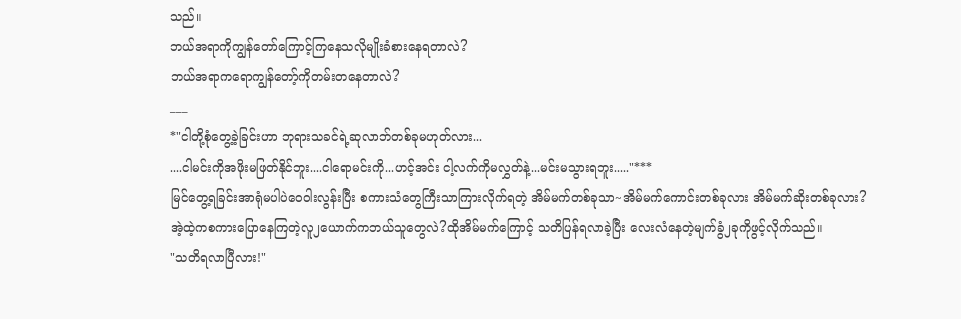သည်။
ဘယ်အရာကိုကျွန်တော်ကြောင့်ကြနေသလိုမျိုးခံစားနေရတာလဲ?
ဘယ်အရာကရောကျွန်တော့်ကိုတမ်းတနေတာလဲ?
___
*"ငါတို့စုံတွေ့ခဲ့ခြင်းဟာ ဘုရားသခင်ရဲ့ဆုလာဘ်တစ်ခုမဟုတ်လား...
....ငါမင်းကိုအဖိုးမဖြတ်နိုင်ဘူး....ငါရောမင်းကို...ဟင့်အင်း ငါ့လက်ကိုမလွှတ်နဲ့...မင်းမသွားရဘူး....."***
မြင်တွေ့ရခြင်းအာရုံမပါပဲဝေဝါးလွန်းပြီး စကားသံတွေကြီးသာကြားလိုက်ရတဲ့ အိမ်မက်တစ်ခုသာ~အိမ်မက်ကောင်းတစ်ခုလား အိမ်မက်ဆိုးတစ်ခုလား?
အဲ့ထဲ့ကစကားပြောနေကြတဲ့လူ၂ယောက်ကဘယ်သူတွေလဲ?ထိုအိမ်မက်ကြောင့် သတိပြန်ရလာခဲ့ပြီး လေးလံနေတဲ့မျက်ခွံ၂ခုကိုဖွင့်လိုက်သည်။
"သတိရလာပြီလား!"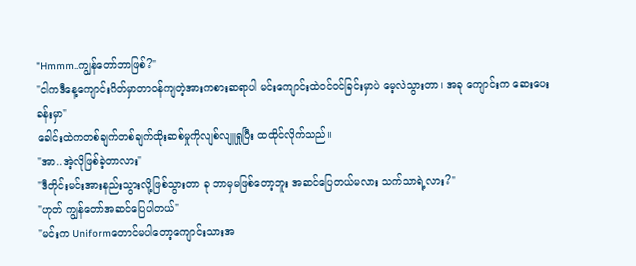"Hmmm..ကျွန်တော်ဘာဖြစ်?"
"ငါကဒီနေ့ကျောင်းဂိတ်မှာတာဝန်ကျတဲ့အားကစားဆရာပါ မင်းကျောင်းထဲဝင်ဝင်ခြင်းမှာပဲ မေ့လဲသွားတာ၊ အခု ကျောင်းက ဆေးပေးခန်းမှာ"
ခေါင်းထဲကတစ်ချက်တစ်ချက်ထိုးဆစ်မှုကိုလျစ်လျူရှုပြီး ထထိုင်လိုက်သည်။
"အာ..အဲ့လိုဖြစ်ခဲ့တာလား"
"ဒီတိုင်းမင်းအားနည်းသွားလို့ဖြစ်သွားတာ ခု ဘာမှမဖြစ်တော့ဘူး အဆင်ပြေတယ်မလား သက်သာရဲ့လား?"
"ဟုတ် ကျွန်တော်အဆင်ပြေပါတယ်"
"မင်းက Uniformတောင်မပါတော့ကျောင်းသားအ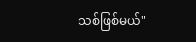သစ်ဖြစ်မယ်"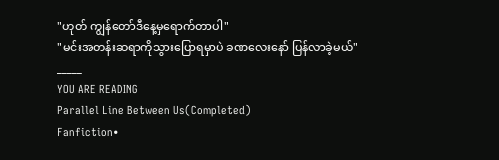"ဟုတ် ကျွန်တော်ဒီနေ့မှရောက်တာပါ"
"မင်းအတန်းဆရာကိုသွားပြောရမှာပဲ ခဏလေးနော် ပြန်လာခဲ့မယ်"
_____
YOU ARE READING
Parallel Line Between Us(Completed)
Fanfiction•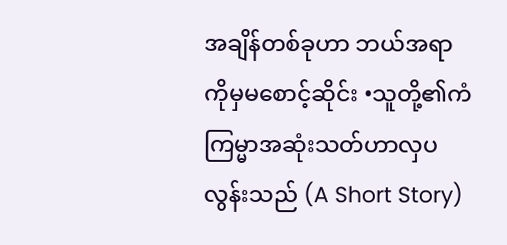အချိန်တစ်ခုဟာ ဘယ်အရာကိုမှမစောင့်ဆိုင်း •သူတို့၏ကံကြမ္မာအဆုံးသတ်ဟာလှပလွန်းသည် (A Short Story)